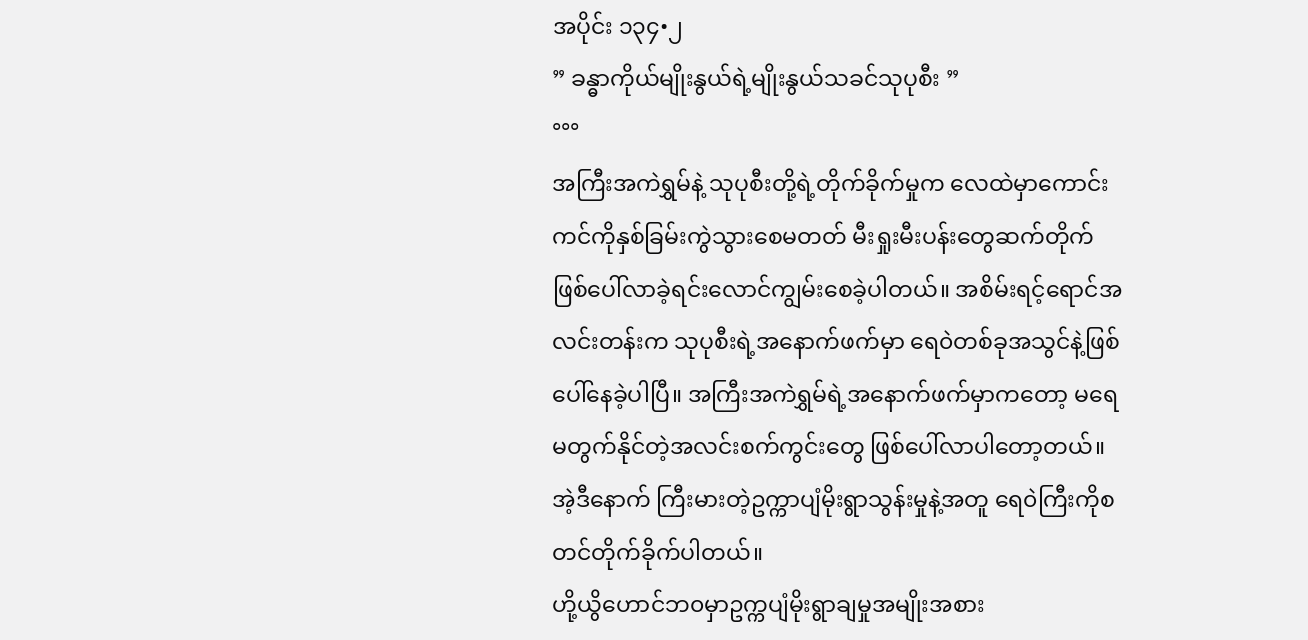အပိုင်း ၁၃၄•၂
” ခန္ဓာကိုယ်မျိုးနွယ်ရဲ့မျိုးနွယ်သခင်သုပုစီး ”
°°°
အကြီးအကဲရွှမ်နဲ့ သုပုစီးတို့ရဲ့တိုက်ခိုက်မှုက လေထဲမှာကောင်းကင်ကိုနှစ်ခြမ်းကွဲသွားစေမတတ် မီးရှုးမီးပန်းတွေဆက်တိုက်ဖြစ်ပေါ်လာခဲ့ရင်းလောင်ကျွမ်းစေခဲ့ပါတယ်။ အစိမ်းရင့်ရောင်အလင်းတန်းက သုပုစီးရဲ့အနောက်ဖက်မှာ ရေ၀ဲတစ်ခုအသွင်နဲ့ဖြစ်ပေါ်နေခဲ့ပါပြီ။ အကြီးအကဲရွှမ်ရဲ့အနောက်ဖက်မှာကတော့ မရေမတွက်နိုင်တဲ့အလင်းစက်ကွင်းတွေ ဖြစ်ပေါ်လာပါတော့တယ်။ အဲ့ဒီနောက် ကြီးမားတဲ့ဥက္ကာပျံမိုးရွာသွန်းမှုနဲ့အတူ ရေ၀ဲကြီးကိုစတင်တိုက်ခိုက်ပါတယ်။
ဟို့ယွိဟောင်ဘ၀မှာဥက္ကပျံမိုးရွာချမှုအမျိုးအစား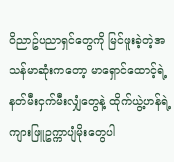၀ိညာဥ်ပညာရှင်တွေကို မြင်ဖူးခဲ့တဲ့အသန်မာဆုံးကတော့ မာရှောင်ထောင့်ရဲ့ နတ်မီးငှက်မီးလျှံတွေနဲ့ ထိုက်ယွဲ့ဟန်ရဲ့ ကျားဖြူဥက္ကာပျံမိုးတွေပါ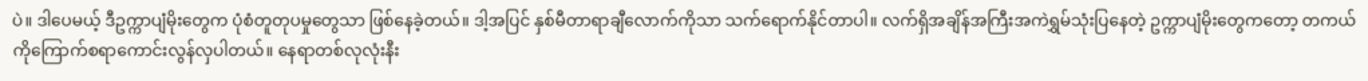ပဲ။ ဒါပေမယ့် ဒီဥက္ကာပျံမိုးတွေက ပုံစံတူတုပမှုတွေသာ ဖြစ်နေခဲ့တယ်။ ဒါ့အပြင် နှစ်မီတာရာချီလောက်ကိုသာ သက်ရောက်နိုင်တာပါ။ လက်ရှိအချိန်အကြီးအကဲရွှမ်သုံးပြနေတဲ့ ဥက္ကာပျံမိုးတွေကတော့ တကယ်ကိုကြောက်စရာကောင်းလွန်လှပါတယ်။ နေရာတစ်လုလုံးနီး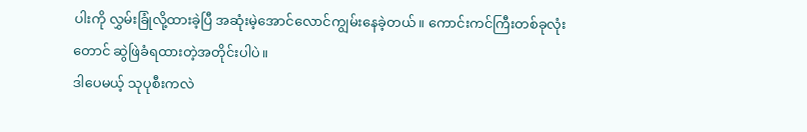ပါးကို လွှမ်းခြုံလို့ထားခဲ့ပြီ အဆုံးမဲ့အောင်လောင်ကျွမ်းနေခဲ့တယ်။ ကောင်းကင်ကြီးတစ်ခုလုံးတောင် ဆွဲဖြဲခံရထားတဲ့အတိုင်းပါပဲ။
ဒါပေမယ့် သုပုစီးကလဲ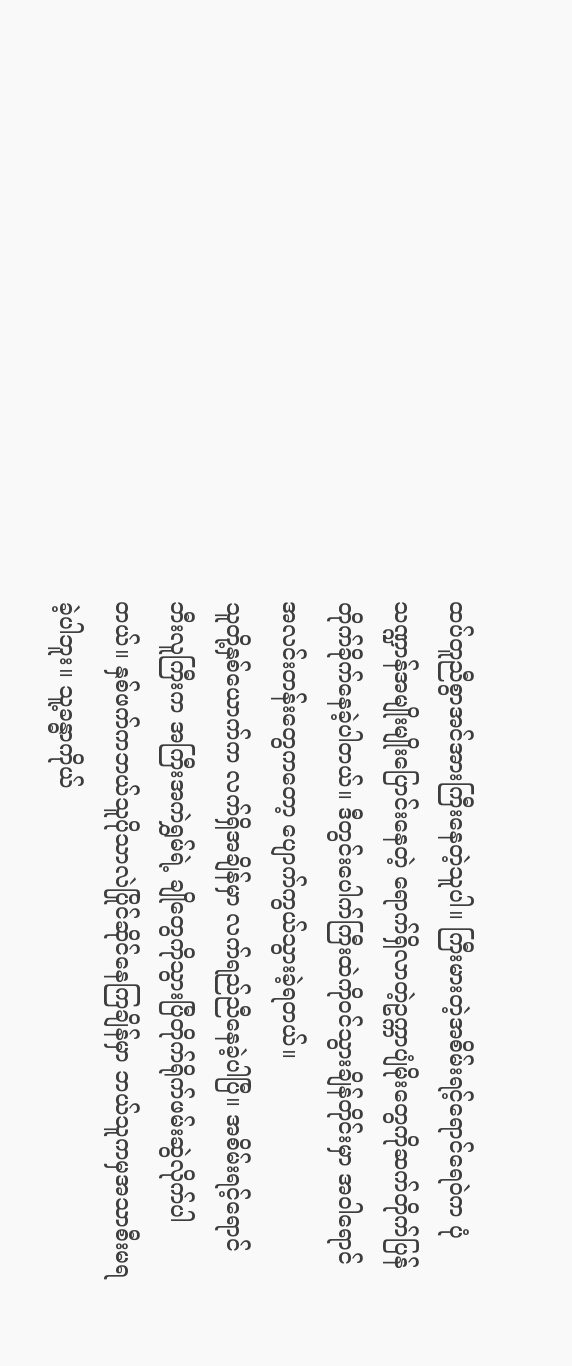ထပ်တူညီစွာအင်အားကြီးနေတဲ့သူပါ။ ကြီးမားတဲ့အစိမ်းရင့်ရောင်ရေ၀ဲက ပုံသဏ္ဍာန်အမျိုးမျိုးပြောင်းနေတဲ့ ရောက်ရှိလာတဲ့ဥက္ကာပျံမိုးတွေကိုဆက်တိုက်ပြန်တိုက်ခိုက်နေခဲ့ပါတယ်။ ဒီတွင်းပေါက်ကြီးထဲကို၀င်သွားချိန်တိုင်းမှာ အ၀ါရောင်အလင်းတန်းတွေကတော့ ပျောက်ကွယ်သွားခဲ့ရတယ်။
သူတို့နှစ်ယောက်က လက်ရှိအချိန်မှာ လက်ရည်ညီနေခဲ့ပါပြီ။ အစိမ်းရင့်ရောင်ဘီးလူကြီးက အကြီးအကဲရွှမ်ရဲ့ ချိုတွေကိုသွားပြီတိုက်ရိုက်ဖမ်းဆွဲလိုက်ပါတယ်။ နှစ်ဖက်ကဘယ်သူပိုသာလဲပြိုင်ဆိုင်နေကြချိန်မှာ ဘယ်သူကမှအသာစီးမရခဲ့ပါဘူး။ သူ့ခန္ဓာကိုယ်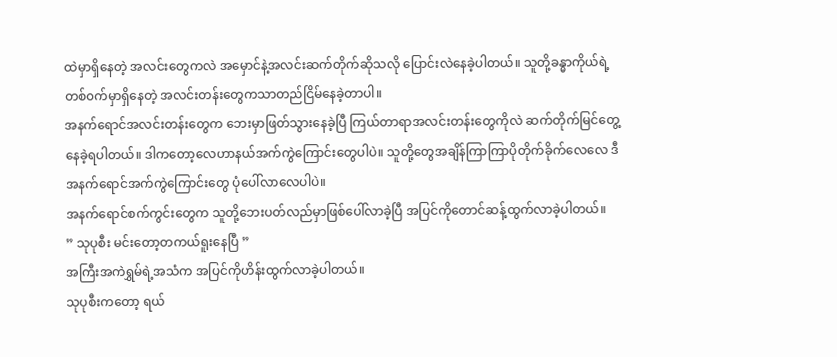ထဲမှာရှိနေတဲ့ အလင်းတွေကလဲ အမှောင်နဲ့အလင်းဆက်တိုက်ဆိုသလို ပြောင်းလဲနေခဲ့ပါတယ်။ သူတို့ခန္ဓာကိုယ်ရဲ့တစ်၀က်မှာရှိနေတဲ့ အလင်းတန်းတွေကသာတည်ငြိမ်နေခဲ့တာပါ။
အနက်ရောင်အလင်းတန်းတွေက ဘေးမှာဖြတ်သွားနေခဲ့ပြီ ကြယ်တာရာအလင်းတန်းတွေကိုလဲ ဆက်တိုက်မြင်တွေ့နေခဲ့ရပါတယ်။ ဒါကတော့လေဟာနယ်အက်ကွဲကြောင်းတွေပါပဲ။ သူတို့တွေအချိန်ကြာကြာပိုတိုက်ခိုက်လေလေ ဒီအနက်ရောင်အက်ကွဲကြောင်းတွေ ပုံပေါ်လာလေပါပဲ။
အနက်ရောင်စက်ကွင်းတွေက သူတို့ဘေးပတ်လည်မှာဖြစ်ပေါ်လာခဲ့ပြီ အပြင်ကိုတောင်ဆန့်ထွက်လာခဲ့ပါတယ်။
” သုပုစီး မင်းတော့တကယ်ရူးနေပြီ ”
အကြီးအကဲရွှမ်ရဲ့အသံက အပြင်ကိုဟိန်းထွက်လာခဲ့ပါတယ်။
သုပုစီးကတော့ ရယ်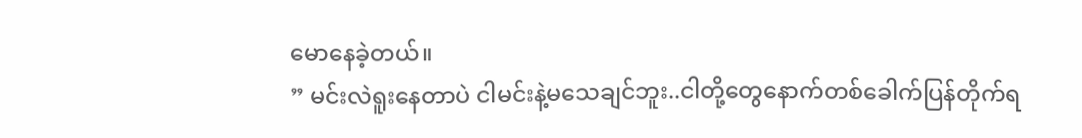မောနေခဲ့တယ်။
” မင်းလဲရူးနေတာပဲ ငါမင်းနဲ့မသေချင်ဘူး..ငါတို့တွေနောက်တစ်ခေါက်ပြန်တိုက်ရ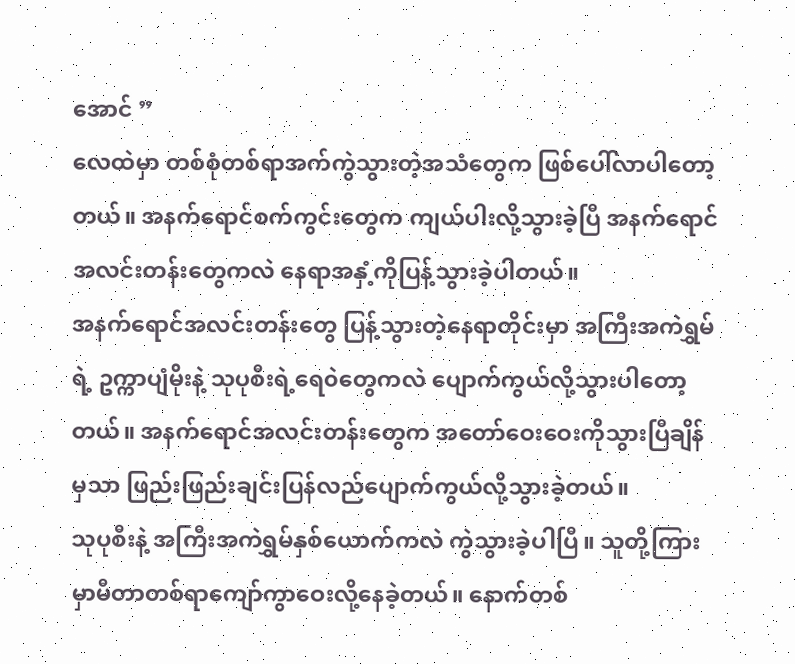အောင် ”
လေထဲမှာ တစ်စုံတစ်ရာအက်ကွဲသွားတဲ့အသံတွေက ဖြစ်ပေါ်လာပါတော့တယ်။ အနက်ရောင်စက်ကွင်းတွေက ကျယ်ပါးလို့သွားခဲ့ပြီ အနက်ရောင်အလင်းတန်းတွေကလဲ နေရာအနှံ့ကိုပြန့်သွားခဲ့ပါတယ်။
အနက်ရောင်အလင်းတန်းတွေ ပြန့်သွားတဲ့နေရာတိုင်းမှာ အကြီးအကဲရွှမ်ရဲ့ ဥက္ကာပျံမိုးနဲ့ သုပုစီးရဲ့ရေ၀ဲတွေကလဲ ပျောက်ကွယ်လို့သွားပါတော့တယ်။ အနက်ရောင်အလင်းတန်းတွေက အတော်ဝေးဝေးကိုသွားပြီချိန်မှသာ ဖြည်းဖြည်းချင်းပြန်လည်ပျောက်ကွယ်လို့သွားခဲ့တယ်။
သုပုစီးနဲ့ အကြီးအကဲရွှမ်နှစ်ယောက်ကလဲ ကွဲသွားခဲ့ပါပြီ။ သူတို့ကြားမှာမီတာတစ်ရာကျော်ကွာဝေးလို့နေခဲ့တယ်။ နောက်တစ်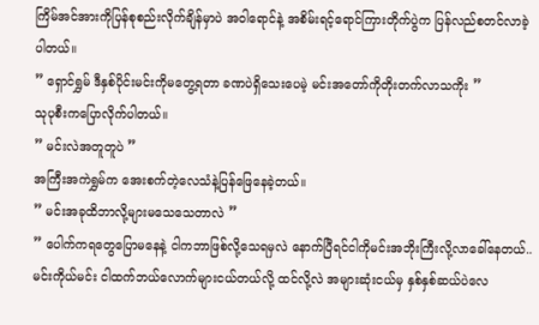ကြိမ်အင်အားကိုပြန်စုစည်းလိုက်ချိန်မှာပဲ အ၀ါရောင်နဲ့ အစိမ်းရင့်ရောင်ကြားတိုက်ပွဲက ပြန်လည်စတင်လာခဲ့ပါတယ်။
” ရှောင်ရွှမ် ဒီနှစ်ပိုင်းမင်းကိုမတွေ့ရတာ ခဏပဲရှိသေးပေမဲ့ မင်းအတော်ကိုတိုးတက်လာသကိုး ”
သုပုစီးကပြောလိုက်ပါတယ်။
” မင်းလဲအတူတူပဲ ”
အကြီးအကဲရွှမ်က အေးစက်တဲ့လေသံနဲ့ပြန်ဖြေနေခဲ့တယ်။
” မင်းအခုထိဘာလို့များမသေသေတာလဲ ”
” ပေါက်ကရတွေပြောမနေနဲ့ ငါကဘာဖြစ်လို့သေရမှလဲ နောက်ပြီရင်ငါကိုမင်းအဘိုးကြီးလို့လာခေါ်နေတယ်..မင်းကိုယ်မင်း ငါထက်ဘယ်လောက်များငယ်တယ်လို့ ထင်လို့လဲ အများဆုံးငယ်မှ နှစ်နှစ်ဆယ်ပဲလေ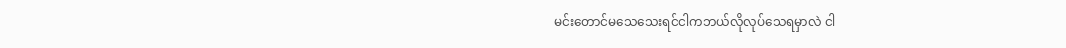မင်းတောင်မသေသေးရင်ငါကဘယ်လိုလုပ်သေရမှာလဲ ငါ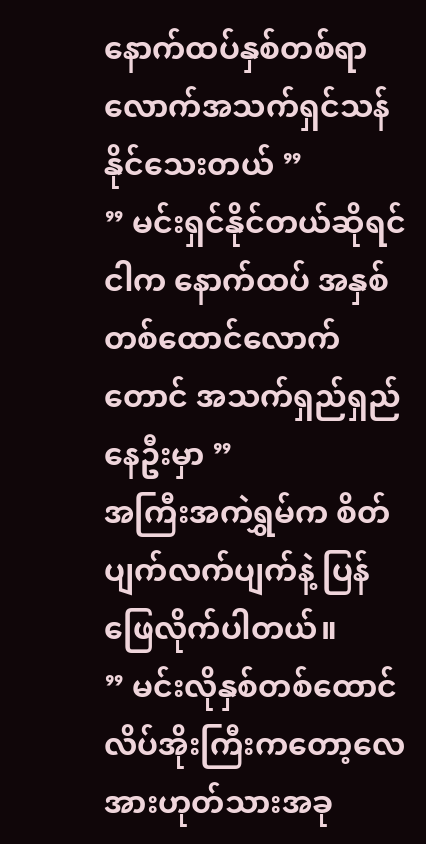နောက်ထပ်နှစ်တစ်ရာလောက်အသက်ရှင်သန်နိုင်သေးတယ် ”
” မင်းရှင်နိုင်တယ်ဆိုရင် ငါက နောက်ထပ် အနှစ်တစ်ထောင်လောက်တောင် အသက်ရှည်ရှည်နေဦးမှာ ”
အကြီးအကဲရွှမ်က စိတ်ပျက်လက်ပျက်နဲ့ ပြန်ဖြေလိုက်ပါတယ်။
” မင်းလိုနှစ်တစ်ထောင်လိပ်အိုးကြီးကတော့လေ အားဟုတ်သားအခု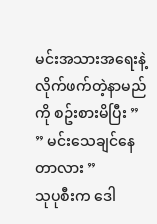မင်းအသားအရေးနဲ့လိုက်ဖက်တဲ့နာမည်ကို စဥ်းစားမိပြီး ”
” မင်းသေချင်နေတာလား ”
သုပုစီးက ဒေါ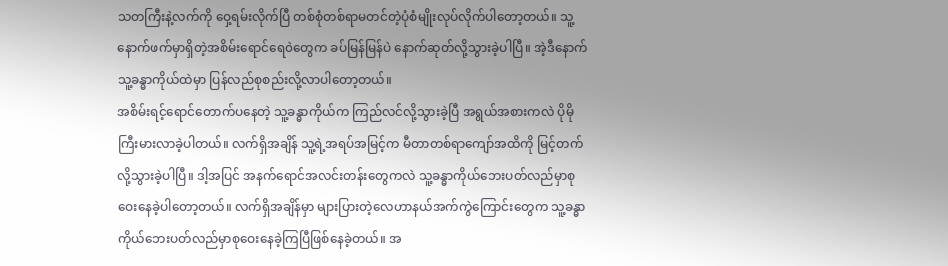သတကြီးနဲ့လက်ကို ဝှေ့ရမ်းလိုက်ပြီ တစ်စုံတစ်ရာမတင်တဲ့ပုံစံမျိုးလုပ်လိုက်ပါတော့တယ်။ သူ့နောက်ဖက်မှာရှိတဲ့အစိမ်းရောင်ရေ၀ဲတွေက ခပ်မြန်မြန်ပဲ နောက်ဆုတ်လို့သွားခဲ့ပါပြီ။ အဲ့ဒီနောက် သူ့ခန္ဓာကိုယ်ထဲမှာ ပြန်လည်စုစည်းလို့လာပါတော့တယ်။
အစိမ်းရင့်ရောင်တောက်ပနေတဲ့ သူ့ခန္ဓာကိုယ်က ကြည်လင်လို့သွားခဲ့ပြီ အရွယ်အစားကလဲ ပိုမိုကြီးမားလာခဲ့ပါတယ်။ လက်ရှိအချိန် သူ့ရဲ့အရပ်အမြင့်က မီတာတစ်ရာကျော်အထိကို မြင့်တက်လို့သွားခဲ့ပါပြီ။ ဒါ့အပြင် အနက်ရောင်အလင်းတန်းတွေကလဲ သူ့ခန္ဓာကိုယ်ဘေးပတ်လည်မှာစုဝေးနေခဲ့ပါတော့တယ်။ လက်ရှိအချိန်မှာ များပြားတဲ့လေဟာနယ်အက်ကွဲကြောင်းတွေက သူ့ခန္ဓာကိုယ်ဘေးပတ်လည်မှာစုဝေးနေခဲ့ကြပြီဖြစ်နေခဲ့တယ်။ အ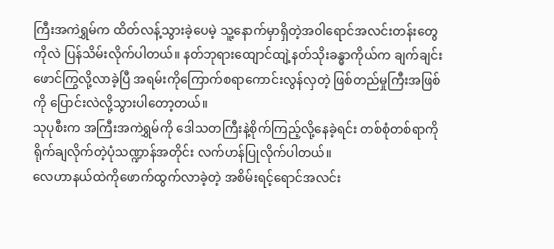ကြီးအကဲရွှမ်က ထိတ်လန့်သွားခဲ့ပေမဲ့ သူ့နောက်မှာရှိတဲ့အ၀ါရောင်အလင်းတန်းတွေကိုလဲ ပြန်သိမ်းလိုက်ပါတယ်။ နတ်ဘုရားထျောင်ထျဲ့နတ်သိုးခန္ဓာကိုယ်က ချက်ချင်းဖောင်ကြွလို့လာခဲ့ပြီ အရမ်းကိုကြောက်စရာကောင်းလွန်လှတဲ့ ဖြစ်တည်မှုကြီးအဖြစ်ကို ပြောင်းလဲလို့သွားပါတော့တယ်။
သုပုစီးက အကြီးအကဲရွှမ်ကို ဒေါသတကြီးနဲ့စိုက်ကြည့်လို့နေခဲ့ရင်း တစ်စုံတစ်ရာကိုရိုက်ချလိုက်တဲ့ပုံသဏ္ဍာန်အတိုင်း လက်ဟန်ပြုလိုက်ပါတယ်။
လေဟာနယ်ထဲကိုဖောက်ထွက်လာခဲ့တဲ့ အစိမ်းရင့်ရောင်အလင်း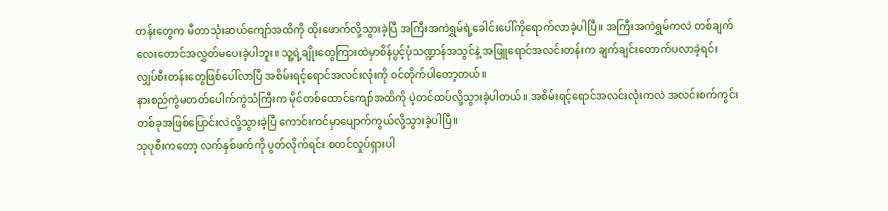တန်းတွေက မီတာသုံးဆယ်ကျော်အထိကို ထိုးဖောက်လို့သွားခဲ့ပြီ အကြီးအကဲရွှမ်ရဲ့ခေါင်းပေါ်ကိုရောက်လာခဲ့ပါပြီ။ အကြီးအကဲရွှမ်ကလဲ တစ်ချက်လေးတောင်အလွှတ်မပေးခဲ့ပါဘူး။ သူ့ရဲ့ချိုးတွေကြားထဲမှာစိန်ပွင့်ပုံသဏ္ဍာန်အသွင်နဲ့ အဖြူရောင်အလင်းတန်းက ချက်ချင်းတောက်ပလာခဲ့ရင်း လျှပ်စီးတန်းတွေဖြစ်ပေါ်လာပြီ အစိမ်းရင့်ရောင်အလင်းလုံးကို ၀င်တိုက်ပါတော့တယ်။
နားစည်ကွဲမတတ်ပေါက်ကွဲသံကြီးက မိုင်တစ်ထောင်ကျော်အထိကို ပဲ့တင်ထပ်လို့သွားခဲ့ပါတယ်။ အစိမ်းရင့်ရောင်အလင်းလုံးကလဲ အလင်းစက်ကွင်းတစ်ခုအဖြစ်ပြောင်းလဲလို့သွားခဲ့ပြီ ကောင်းကင်မှာပျောက်ကွယ်လို့သွားခဲ့ပါပြီ။
သုပုစီးကတော့ လက်နှစ်ဖက်ကို ပွတ်လိုက်ရင်း စတင်လှုပ်ရှားပါ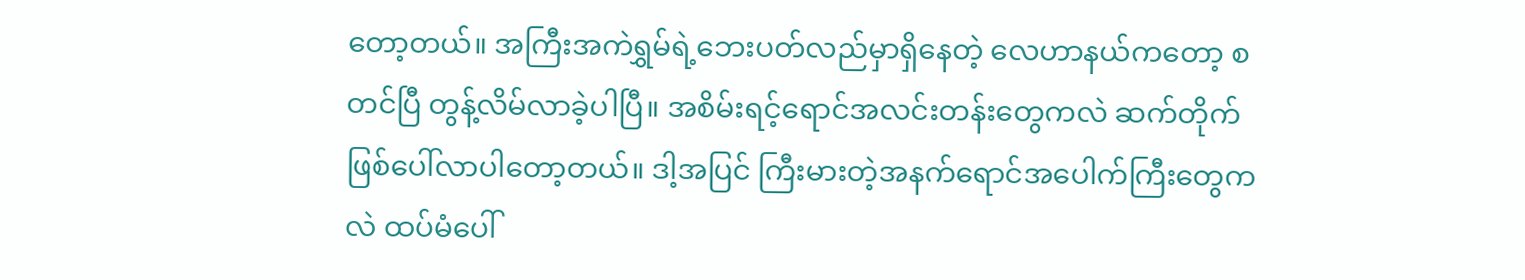တော့တယ်။ အကြီးအကဲရွှမ်ရဲ့ဘေးပတ်လည်မှာရှိနေတဲ့ လေဟာနယ်ကတော့ စတင်ပြီ တွန့်လိမ်လာခဲ့ပါပြီ။ အစိမ်းရင့်ရောင်အလင်းတန်းတွေကလဲ ဆက်တိုက်ဖြစ်ပေါ်လာပါတော့တယ်။ ဒါ့အပြင် ကြီးမားတဲ့အနက်ရောင်အပေါက်ကြီးတွေကလဲ ထပ်မံပေါ်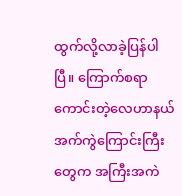ထွက်လို့လာခဲ့ပြန်ပါပြီ။ ကြောက်စရာကောင်းတဲ့လေဟာနယ်အက်ကွဲကြောင်းကြီးတွေက အကြီးအကဲ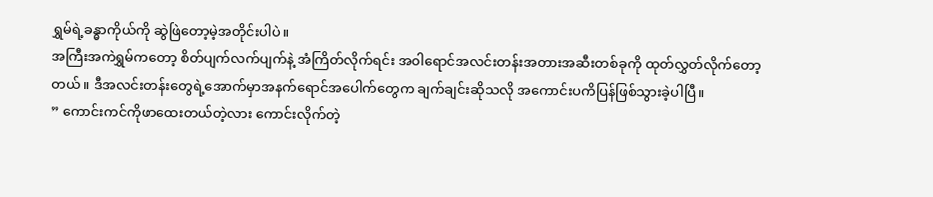ရွှမ်ရဲ့ခန္ဓာကိုယ်ကို ဆွဲဖြဲတော့မဲ့အတိုင်းပါပဲ။
အကြီးအကဲရွှမ်ကတော့ စိတ်ပျက်လက်ပျက်နဲ့ အံကြိတ်လိုက်ရင်း အ၀ါရောင်အလင်းတန်းအတားအဆီးတစ်ခုကို ထုတ်လွှတ်လိုက်တော့တယ်။ ဒီအလင်းတန်းတွေရဲ့အောက်မှာအနက်ရောင်အပေါက်တွေက ချက်ချင်းဆိုသလို အကောင်းပကိပြန်ဖြစ်သွားခဲ့ပါပြီ။
” ကောင်းကင်ကိုဖာထေးတယ်တဲ့လား ကောင်းလိုက်တဲ့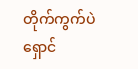တိုက်ကွက်ပဲ ရှောင်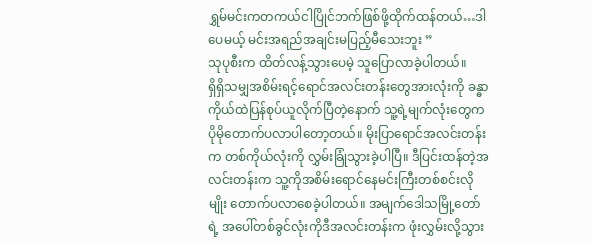ရွှမ်မင်းကတကယ်ငါပြိုင်ဘက်ဖြစ်ဖို့ထိုက်ထန်တယ်…ဒါပေမယ့် မင်းအရည်အချင်းမပြည့်မီသေးဘူး ”
သုပုစီးက ထိတ်လန့်သွားပေမဲ့ သူပြောလာခဲ့ပါတယ်။
ရှိရှိသမျှအစိမ်းရင့်ရောင်အလင်းတန်းတွေအားလုံးကို ခန္ဓာကိုယ်ထဲပြန်စုပ်ယူလိုက်ပြီတဲ့နောက် သူ့ရဲ့မျက်လုံးတွေက ပိုမိုတောက်ပလာပါတော့တယ်။ မိုးပြာရောင်အလင်းတန်းက တစ်ကိုယ်လုံးကို လွှမ်းခြုံသွားခဲ့ပါပြီ။ ဒီပြင်းထန်တဲ့အလင်းတန်းက သူ့ကိုအစိမ်းရောင်နေမင်းကြီးတစ်စင်းလိုမျိုး တောက်ပလာစေခဲ့ပါတယ်။ အမျက်ဒေါသမြို့တော်ရဲ့ အပေါ်တစ်ခွင်လုံးကိုဒီအလင်းတန်းက ဖုံးလွှမ်းလို့သွား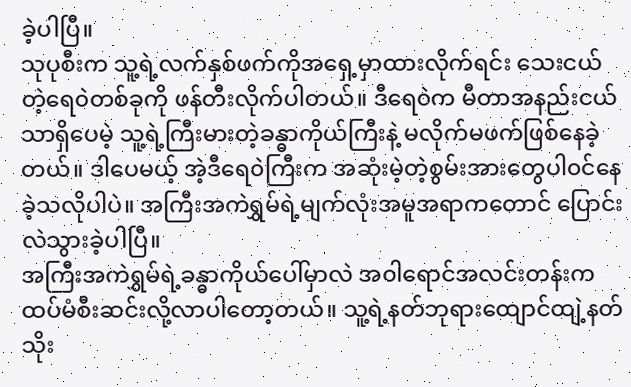ခဲ့ပါပြီ။
သုပုစီးက သူ့ရဲ့လက်နှစ်ဖက်ကိုအရှေ့မှာထားလိုက်ရင်း သေးငယ်တဲ့ရေ၀ဲတစ်ခုကို ဖန်တီးလိုက်ပါတယ်။ ဒီရေ၀ဲက မီတာအနည်းငယ်သာရှိပေမဲ့ သူ့ရဲ့ကြီးမားတဲ့ခန္ဓာကိုယ်ကြီးနဲ့ မလိုက်မဖက်ဖြစ်နေခဲ့တယ်။ ဒါပေမယ့် အဲ့ဒီရေ၀ဲကြီးက အဆုံးမဲ့တဲ့စွမ်းအားတွေပါ၀င်နေခဲ့သလိုပါပဲ။ အကြီးအကဲရွှမ်ရဲ့မျက်လုံးအမူအရာကတောင် ပြောင်းလဲသွားခဲ့ပါပြီ။
အကြီးအကဲရွှမ်ရဲ့ခန္ဓာကိုယ်ပေါ်မှာလဲ အ၀ါရောင်အလင်းတန်းက ထပ်မံစီးဆင်းလို့လာပါတော့တယ်။ သူ့ရဲ့နတ်ဘုရားထျောင်ထျဲ့နတ်သိုး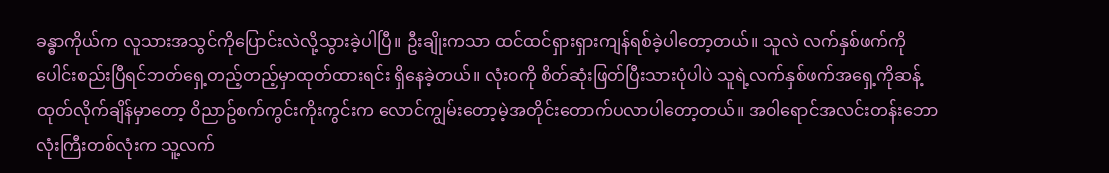ခန္ဓာကိုယ်က လူသားအသွင်ကိုပြောင်းလဲလို့သွားခဲ့ပါပြီ။ ဦးချိုးကသာ ထင်ထင်ရှားရှားကျန်ရစ်ခဲ့ပါတော့တယ်။ သူလဲ လက်နှစ်ဖက်ကို ပေါင်းစည်းပြီရင်ဘတ်ရှေ့တည့်တည့်မှာထုတ်ထားရင်း ရှိနေခဲ့တယ်။ လုံး၀ကို စိတ်ဆုံးဖြတ်ပြီးသားပုံပါပဲ သူရဲ့လက်နှစ်ဖက်အရှေ့ကိုဆန့်ထုတ်လိုက်ချိန်မှာတော့ ၀ိညာဥ်စက်ကွင်းကိုးကွင်းက လောင်ကျွမ်းတော့မဲ့အတိုင်းတောက်ပလာပါတော့တယ်။ အ၀ါရောင်အလင်းတန်းဘောလုံးကြီးတစ်လုံးက သူ့လက်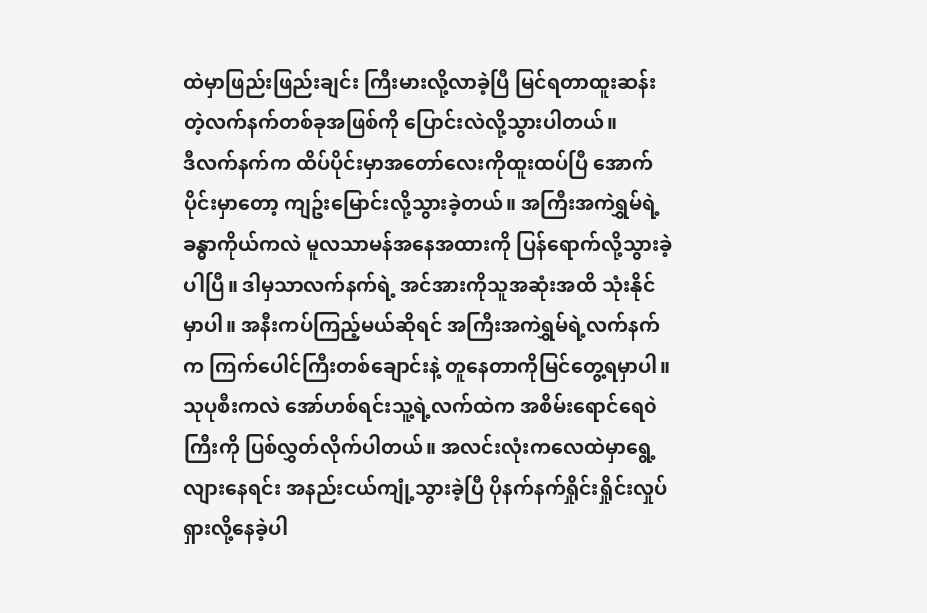ထဲမှာဖြည်းဖြည်းချင်း ကြီးမားလို့လာခဲ့ပြီ မြင်ရတာထူးဆန်းတဲ့လက်နက်တစ်ခုအဖြစ်ကို ပြောင်းလဲလို့သွားပါတယ်။
ဒီလက်နက်က ထိပ်ပိုင်းမှာအတော်လေးကိုထူးထပ်ပြီ အောက်ပိုင်းမှာတော့ ကျဥ်းမြောင်းလို့သွားခဲ့တယ်။ အကြီးအကဲရွှမ်ရဲ့ခန္ဓာကိုယ်ကလဲ မူလသာမန်အနေအထားကို ပြန်ရောက်လို့သွားခဲ့ပါပြီ။ ဒါမှသာလက်နက်ရဲ့ အင်အားကိုသူအဆုံးအထိ သုံးနိုင်မှာပါ။ အနီးကပ်ကြည့်မယ်ဆိုရင် အကြီးအကဲရွှမ်ရဲ့လက်နက်က ကြက်ပေါင်ကြီးတစ်ချောင်းနဲ့ တူနေတာကိုမြင်တွေ့ရမှာပါ။
သုပုစီးကလဲ အော်ဟစ်ရင်းသူ့ရဲ့လက်ထဲက အစိမ်းရောင်ရေ၀ဲကြီးကို ပြစ်လွှတ်လိုက်ပါတယ်။ အလင်းလုံးကလေထဲမှာရွေ့လျားနေရင်း အနည်းငယ်ကျုံ့သွားခဲ့ပြီ ပိုနက်နက်ရှိုင်းရှိုင်းလှုပ်ရှားလို့နေခဲ့ပါ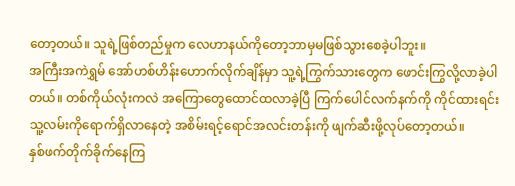တော့တယ်။ သူရဲ့ဖြစ်တည်မှုက လေဟာနယ်ကိုတော့ဘာမှမဖြစ်သွားစေခဲ့ပါဘူး။
အကြီးအကဲရွှမ် အော်ဟစ်ဟိန်းဟောက်လိုက်ချိန်မှာ သူ့ရဲ့ကြွက်သားတွေက ဖောင်းကြွလို့လာခဲ့ပါတယ်။ တစ်ကိုယ်လုံးကလဲ အကြောတွေထောင်ထလာခဲ့ပြီ ကြက်ပေါင်လက်နက်ကို ကိုင်ထားရင်းသူ့လမ်းကိုရောက်ရှိလာနေတဲ့ အစိမ်းရင့်ရောင်အလင်းတန်းကို ဖျက်ဆီးဖို့လုပ်တော့တယ်။
နှစ်ဖက်တိုက်ခိုက်နေကြ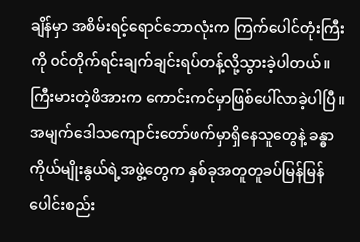ချိန်မှာ အစိမ်းရင့်ရောင်ဘောလုံးက ကြက်ပေါင်တုံးကြီးကို ၀င်တိုက်ရင်းချက်ချင်းရပ်တန့်လို့သွားခဲ့ပါတယ်။ ကြီးမားတဲ့ဖိအားက ကောင်းကင်မှာဖြစ်ပေါ်လာခဲ့ပါပြီ။
အမျက်ဒေါသကျောင်းတော်ဖက်မှာရှိနေသူတွေနဲ့ ခန္ဓာကိုယ်မျိုးနွယ်ရဲ့အဖွဲ့တွေက နှစ်ခုအတူတူခပ်မြန်မြန်ပေါင်းစည်း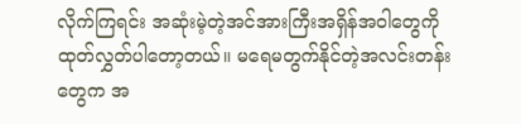လိုက်ကြရင်း အဆုံးမဲ့တဲ့အင်အားကြီးအရှိန်အ၀ါတွေကို ထုတ်လွှတ်ပါတော့တယ်။ မရေမတွက်နိုင်တဲ့အလင်းတန်းတွေက အ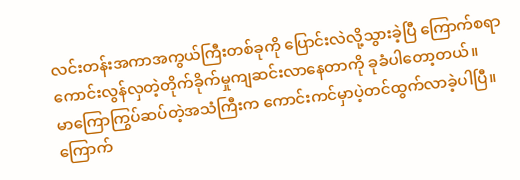လင်းတန်းအကာအကွယ်ကြီးတစ်ခုကို ပြောင်းလဲလို့သွားခဲ့ပြီ ကြောက်စရာကောင်းလွန်လှတဲ့တိုက်ခိုက်မှုကျဆင်းလာနေတာကို ခုခံပါတော့တယ်။
မာကြောကြွပ်ဆပ်တဲ့အသံကြီးက ကောင်းကင်မှာပဲ့တင်ထွက်လာခဲ့ပါပြီ။ ကြောက်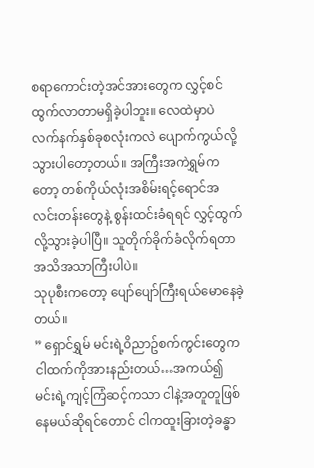စရာကောင်းတဲ့အင်အားတွေက လွှင့်စင်ထွက်လာတာမရှိခဲ့ပါဘူး။ လေထဲမှာပဲ လက်နက်နှစ်ခုစလုံးကလဲ ပျောက်ကွယ်လို့သွားပါတော့တယ်။ အကြီးအကဲရွှမ်ကတော့ တစ်ကိုယ်လုံးအစိမ်းရင့်ရောင်အလင်းတန်းတွေနဲ့ စွန်းထင်းခံရရင် လွှင့်ထွက်လို့သွားခဲ့ပါပြီ။ သူတိုက်ခိုက်ခံလိုက်ရတာ အသိအသာကြီးပါပဲ။
သုပုစီးကတော့ ပျော်ပျော်ကြီးရယ်မောနေခဲ့တယ်။
” ရှောင်ရွှမ် မင်းရဲ့၀ိညာဥ်စက်ကွင်းတွေက ငါထက်ကိုအားနည်းတယ်…အကယ်၍ မင်းရဲ့ကျင့်ကြံဆင့်ကသာ ငါနဲ့အတူတူဖြစ်နေမယ်ဆိုရင်တောင် ငါကထူးခြားတဲ့ခန္ဓာ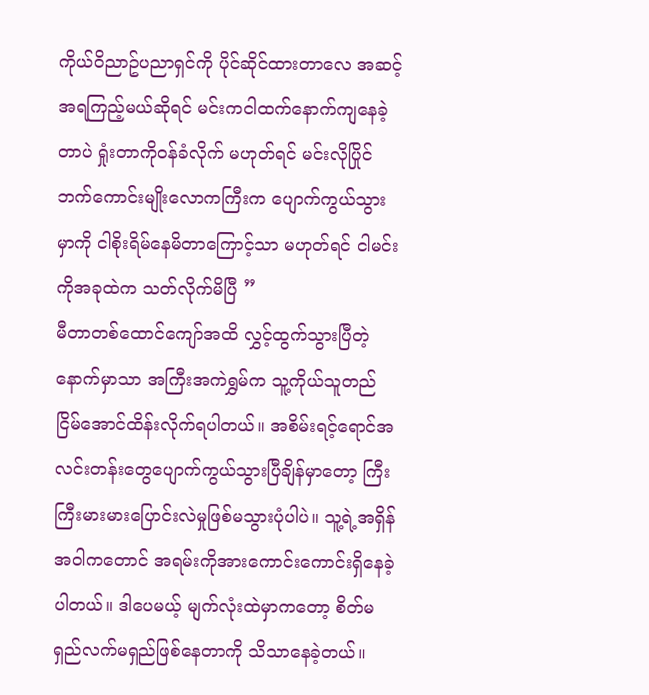ကိုယ်၀ိညာဥ်ပညာရှင်ကို ပိုင်ဆိုင်ထားတာလေ အဆင့်အရကြည့်မယ်ဆိုရင် မင်းကငါထက်နောက်ကျနေခဲ့တာပဲ ရှုံးတာကို၀န်ခံလိုက် မဟုတ်ရင် မင်းလိုပြိုင်ဘက်ကောင်းမျိုးလောကကြီးက ပျောက်ကွယ်သွားမှာကို ငါစိုးရိမ်နေမိတာကြောင့်သာ မဟုတ်ရင် ငါမင်းကိုအခုထဲက သတ်လိုက်မိပြီ ”
မီတာတစ်ထောင်ကျော်အထိ လွှင့်ထွက်သွားပြီတဲ့နောက်မှာသာ အကြီးအကဲရွှမ်က သူ့ကိုယ်သူတည်ငြိမ်အောင်ထိန်းလိုက်ရပါတယ်။ အစိမ်းရင့်ရောင်အလင်းတန်းတွေပျောက်ကွယ်သွားပြီချိန်မှာတော့ ကြီးကြီးမားမားပြောင်းလဲမှုဖြစ်မသွားပုံပါပဲ။ သူ့ရဲ့အရှိန်အ၀ါကတောင် အရမ်းကိုအားကောင်းကောင်းရှိနေခဲ့ပါတယ်။ ဒါပေမယ့် မျက်လုံးထဲမှာကတော့ စိတ်မရှည်လက်မရှည်ဖြစ်နေတာကို သိသာနေခဲ့တယ်။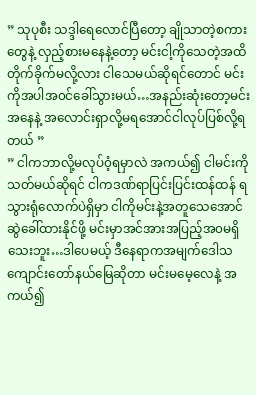” သုပုစီး သဒ္ဒါရေလောင်ပြီတော့ ချိုသာတဲ့စကားတွေနဲ့ လှည့်စားမနေနဲ့တော့ မင်းငါ့ကိုသေတဲ့အထိတိုက်ခိုက်မလို့လား ငါသေမယ်ဆိုရင်တောင် မင်းကိုအပါအ၀င်ခေါ်သွားမယ်…အနည်းဆုံးတော့မင်းအနေနဲ့ အလောင်းရှာလို့မရအောင်ငါလုပ်ပြစ်လို့ရတယ် ”
” ငါကဘာလို့မလုပ်၀ံ့ရမှာလဲ အကယ်၍ ငါမင်းကိုသတ်မယ်ဆိုရင် ငါကဒဏ်ရာပြင်းပြင်းထန်ထန် ရသွားရုံလောက်ပဲရှိမှာ ငါကိုမင်းနဲ့အတူသေအောင်ဆွဲခေါ်ထားနိုင်ဖို့ မင်းမှာအင်အားအပြည့်အ၀မရှိသေးဘူး…ဒါပေမယ့် ဒီနေရာကအမျက်ဒေါသကျောင်းတော်နယ်မြေဆိုတာ မင်းမမေ့လေနဲ့ အကယ်၍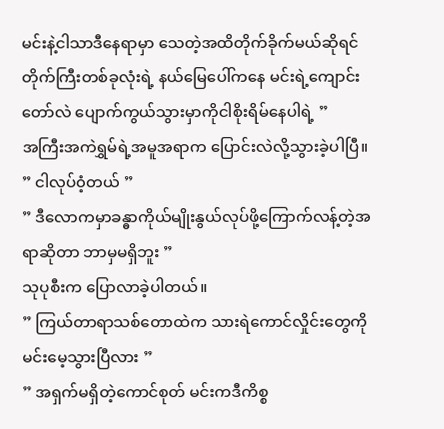မင်းနဲ့ငါသာဒီနေရာမှာ သေတဲ့အထိတိုက်ခိုက်မယ်ဆိုရင် တိုက်ကြီးတစ်ခုလုံးရဲ့ နယ်မြေပေါ်ကနေ မင်းရဲ့ကျောင်းတော်လဲ ပျောက်ကွယ်သွားမှာကိုငါစိုးရိမ်နေပါရဲ့ ”
အကြီးအကဲရွှမ်ရဲ့အမူအရာက ပြောင်းလဲလို့သွားခဲ့ပါပြီ။
” ငါလုပ်၀ံ့တယ် ”
” ဒီလောကမှာခန္ဓာကိုယ်မျိုးနွယ်လုပ်ဖို့ကြောက်လန့်တဲ့အရာဆိုတာ ဘာမှမရှိဘူး ”
သုပုစီးက ပြောလာခဲ့ပါတယ်။
” ကြယ်တာရာသစ်တောထဲက သားရဲကောင်လှိုင်းတွေကိုမင်းမေ့သွားပြီလား ”
” အရှက်မရှိတဲ့ကောင်စုတ် မင်းကဒီကိစ္စ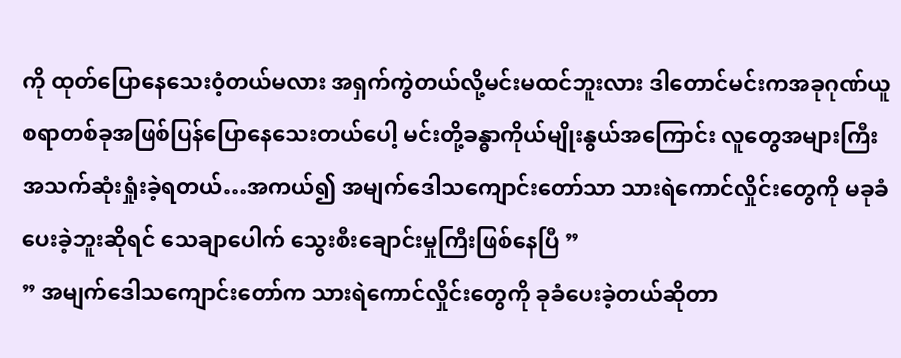ကို ထုတ်ပြောနေသေး၀ံ့တယ်မလား အရှက်ကွဲတယ်လို့မင်းမထင်ဘူးလား ဒါတောင်မင်းကအခုဂုဏ်ယူစရာတစ်ခုအဖြစ်ပြန်ပြောနေသေးတယ်ပေါ့ မင်းတို့ခန္ဓာကိုယ်မျိုးနွယ်အကြောင်း လူတွေအများကြီးအသက်ဆုံးရှုံးခဲ့ရတယ်…အကယ်၍ အမျက်ဒေါသကျောင်းတော်သာ သားရဲကောင်လှိုင်းတွေကို မခုခံပေးခဲ့ဘူးဆိုရင် သေချာပေါက် သွေးစီးချောင်းမှုကြီးဖြစ်နေပြီ ”
” အမျက်ဒေါသကျောင်းတော်က သားရဲကောင်လှိုင်းတွေကို ခုခံပေးခဲ့တယ်ဆိုတာ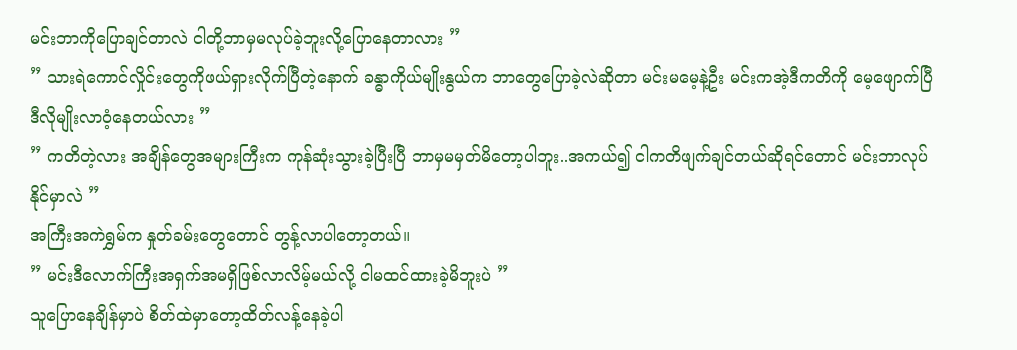မင်းဘာကိုပြောချင်တာလဲ ငါတို့ဘာမှမလုပ်ခဲ့ဘူးလို့ပြောနေတာလား ”
” သားရဲကောင်လှိုင်းတွေကိုဖယ်ရှားလိုက်ပြီတဲ့နောက် ခန္ဓာကိုယ်မျိုးနွယ်က ဘာတွေပြောခဲ့လဲဆိုတာ မင်းမမေ့နဲ့ဦး မင်းကအဲ့ဒီကတိကို မေ့ဖျောက်ပြီဒီလိုမျိုးလာ၀ံ့နေတယ်လား ”
” ကတိတဲ့လား အချိန်တွေအများကြီးက ကုန်ဆုံးသွားခဲ့ပြီးပြီ ဘာမှမမှတ်မိတော့ပါဘူး..အကယ်၍ ငါကတိဖျက်ချင်တယ်ဆိုရင်တောင် မင်းဘာလုပ်နိုင်မှာလဲ ”
အကြီးအကဲရွှမ်က နှုတ်ခမ်းတွေတောင် တွန့်လာပါတော့တယ်။
” မင်းဒီလောက်ကြီးအရှက်အမရှိဖြစ်လာလိမ့်မယ်လို့ ငါမထင်ထားခဲ့မိဘူးပဲ ”
သူပြောနေချိန်မှာပဲ စိတ်ထဲမှာတော့ထိတ်လန့်နေခဲ့ပါ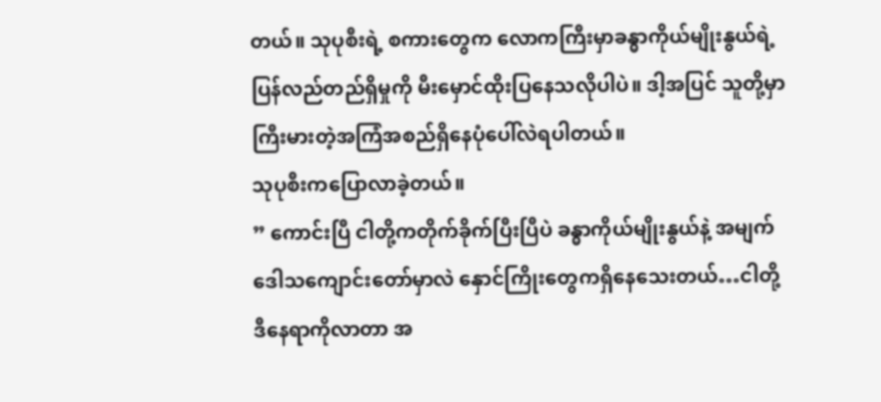တယ်။ သုပုစီးရဲ့ စကားတွေက လောကကြီးမှာခန္ဓာကိုယ်မျိုးနွယ်ရဲ့ ပြန်လည်တည်ရှိမှုကို မီးမှောင်ထိုးပြနေသလိုပါပဲ။ ဒါ့အပြင် သူတို့မှာကြီးမားတဲ့အကြံအစည်ရှိနေပုံပေါ်လဲရပါတယ်။
သုပုစီးကပြောလာခဲ့တယ်။
” ကောင်းပြီ ငါတို့ကတိုက်ခိုက်ပြီးပြီပဲ ခန္ဓာကိုယ်မျိုးနွယ်နဲ့ အမျက်ဒေါသကျောင်းတော်မှာလဲ နှောင်ကြိုးတွေကရှိနေသေးတယ်…ငါတို့ဒီနေရာကိုလာတာ အ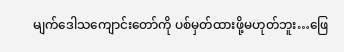မျက်ဒေါသကျောင်းတော်ကို ပစ်မှတ်ထားဖို့မဟုတ်ဘူး…ဖြေ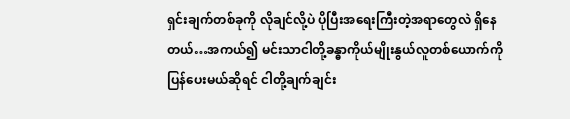ရှင်းချက်တစ်ခုကို လိုချင်လို့ပဲ ပိုပြီးအရေးကြီးတဲ့အရာတွေလဲ ရှိနေတယ်…အကယ်၍ မင်းသာငါတို့ခန္ဓာကိုယ်မျိုးနွယ်လူတစ်ယောက်ကို ပြန်ပေးမယ်ဆိုရင် ငါတို့ချက်ချင်း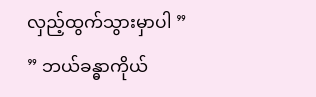လှည့်ထွက်သွားမှာပါ ”
” ဘယ်ခန္ဓာကိုယ်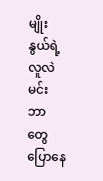မျိုးနွယ်ရဲ့လူလဲ မင်းဘာတွေပြောနေ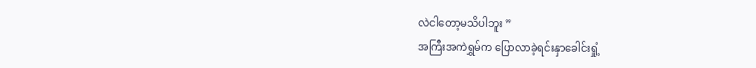လဲငါတော့မသိပါဘူး ”
အကြီးအကဲရွှမ်က ပြောလာခဲ့ရင်းနှာခေါင်းရှုံ့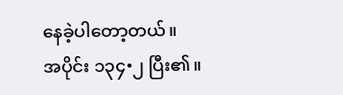နေခဲ့ပါတော့တယ်။
အပိုင်း ၁၃၄•၂ ပြီး၏။